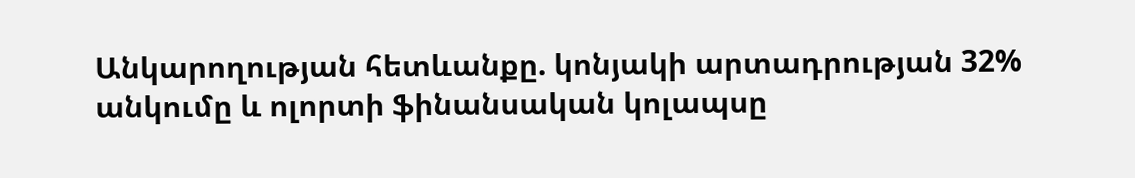Անկարողության հետևանքը. կոնյակի արտադրության 32% անկումը և ոլորտի ֆինանսական կոլապսը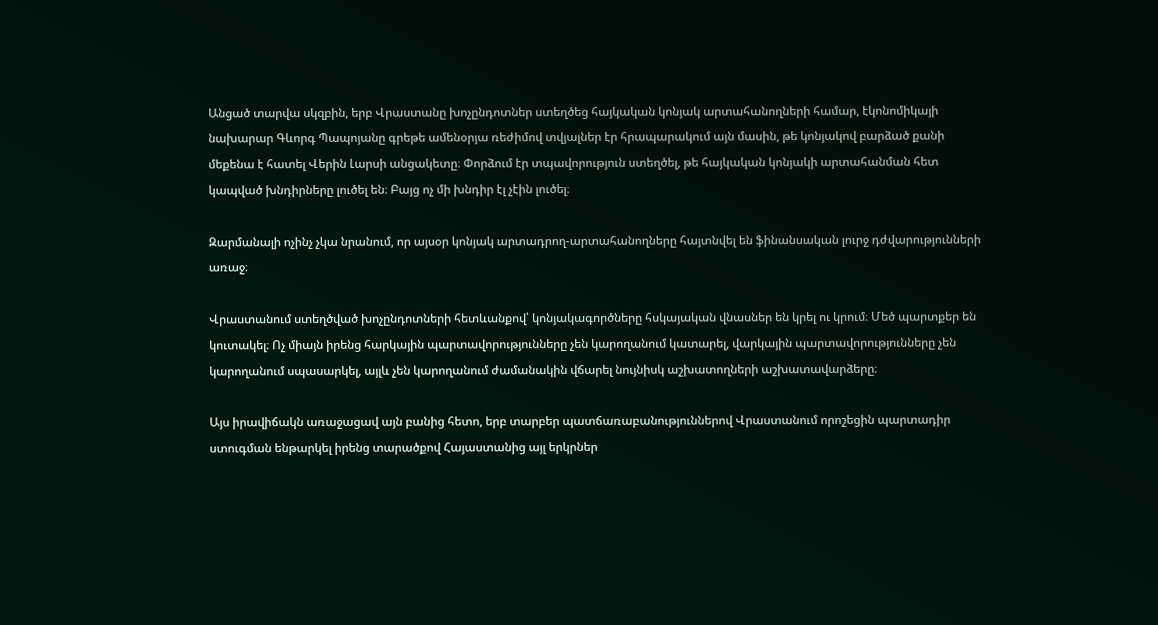Անցած տարվա սկզբին, երբ Վրաստանը խոչընդոտներ ստեղծեց հայկական կոնյակ արտահանողների համար, էկոնոմիկայի նախարար Գևորգ Պապոյանը գրեթե ամենօրյա ռեժիմով տվյալներ էր հրապարակում այն մասին, թե կոնյակով բարձած քանի մեքենա է հատել Վերին Լարսի անցակետը։ Փորձում էր տպավորություն ստեղծել, թե հայկական կոնյակի արտահանման հետ կապված խնդիրները լուծել են։ Բայց ոչ մի խնդիր էլ չէին լուծել։

Զարմանալի ոչինչ չկա նրանում, որ այսօր կոնյակ արտադրող-արտահանողները հայտնվել են ֆինանսական լուրջ դժվարությունների առաջ։

Վրաստանում ստեղծված խոչընդոտների հետևանքով՝ կոնյակագործները հսկայական վնասներ են կրել ու կրում։ Մեծ պարտքեր են կուտակել։ Ոչ միայն իրենց հարկային պարտավորությունները չեն կարողանում կատարել, վարկային պարտավորությունները չեն կարողանում սպասարկել, այլև չեն կարողանում ժամանակին վճարել նույնիսկ աշխատողների աշխատավարձերը։

Այս իրավիճակն առաջացավ այն բանից հետո, երբ տարբեր պատճառաբանություններով Վրաստանում որոշեցին պարտադիր ստուգման ենթարկել իրենց տարածքով Հայաստանից այլ երկրներ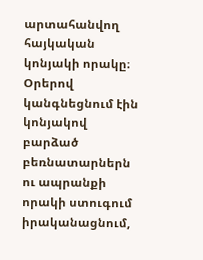արտահանվող հայկական կոնյակի որակը։ Օրերով կանգնեցնում էին կոնյակով բարձած բեռնատարներն ու ապրանքի որակի ստուգում իրականացնում,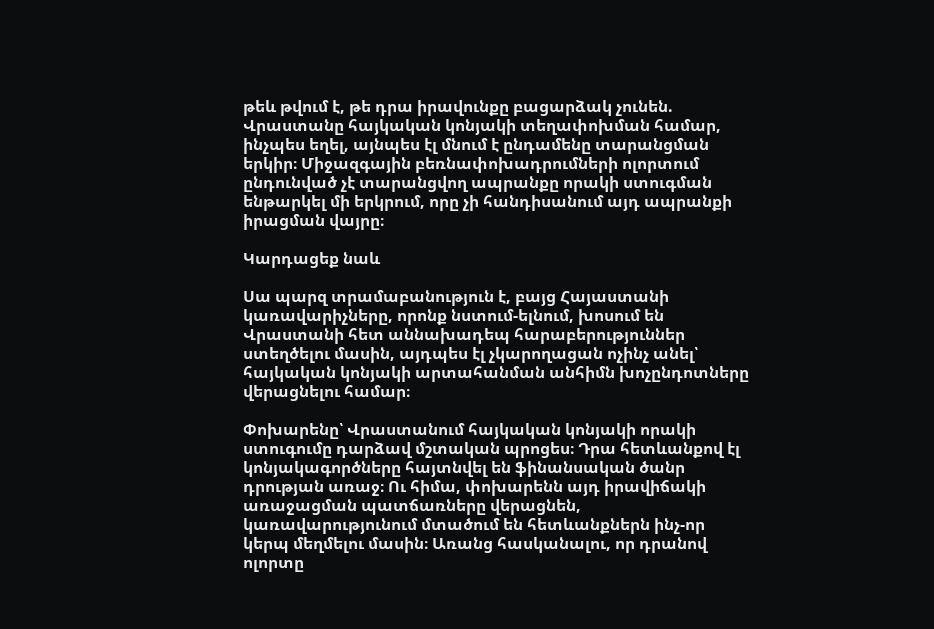թեև թվում է, թե դրա իրավունքը բացարձակ չունեն. Վրաստանը հայկական կոնյակի տեղափոխման համար, ինչպես եղել, այնպես էլ մնում է ընդամենը տարանցման երկիր։ Միջազգային բեռնափոխադրումների ոլորտում ընդունված չէ տարանցվող ապրանքը որակի ստուգման ենթարկել մի երկրում, որը չի հանդիսանում այդ ապրանքի իրացման վայրը։

Կարդացեք նաև

Սա պարզ տրամաբանություն է, բայց Հայաստանի կառավարիչները, որոնք նստում-ելնում, խոսում են Վրաստանի հետ աննախադեպ հարաբերություններ ստեղծելու մասին, այդպես էլ չկարողացան ոչինչ անել՝ հայկական կոնյակի արտահանման անհիմն խոչընդոտները վերացնելու համար։

Փոխարենը՝ Վրաստանում հայկական կոնյակի որակի ստուգումը դարձավ մշտական պրոցես։ Դրա հետևանքով էլ կոնյակագործները հայտնվել են ֆինանսական ծանր դրության առաջ։ Ու հիմա, փոխարենն այդ իրավիճակի առաջացման պատճառները վերացնեն, կառավարությունում մտածում են հետևանքներն ինչ-որ կերպ մեղմելու մասին։ Առանց հասկանալու, որ դրանով ոլորտը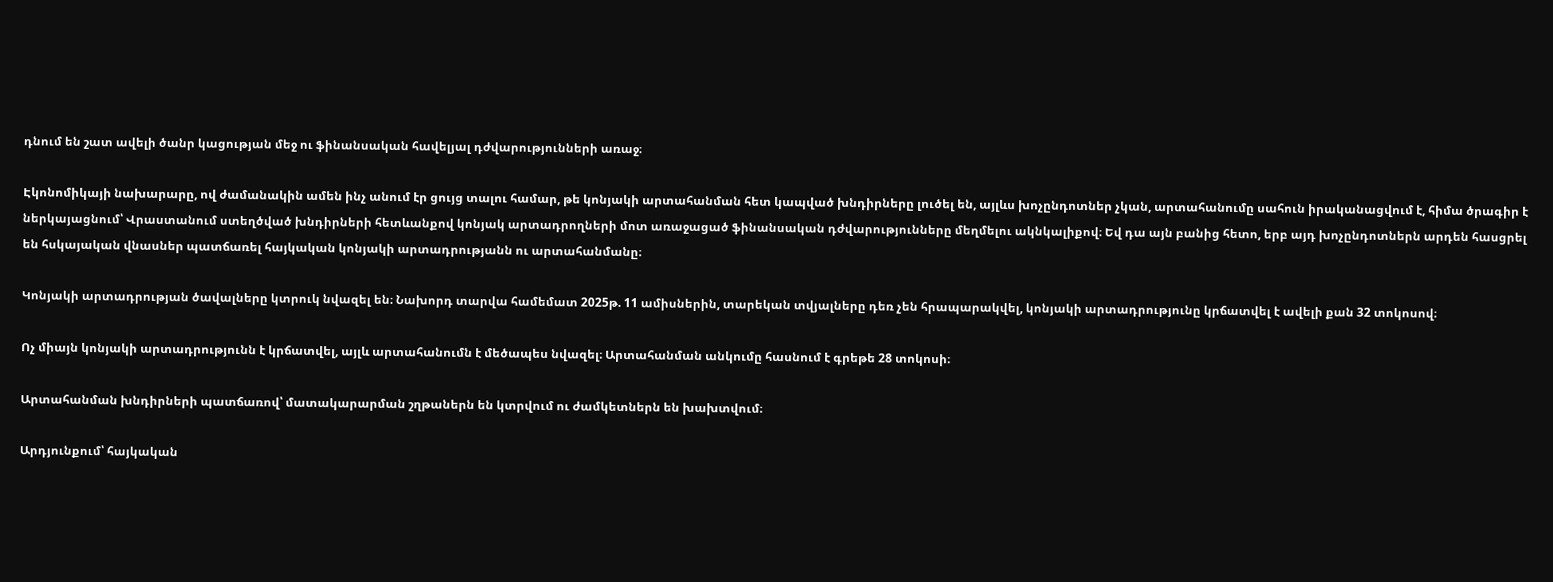դնում են շատ ավելի ծանր կացության մեջ ու ֆինանսական հավելյալ դժվարությունների առաջ։

Էկոնոմիկայի նախարարը, ով ժամանակին ամեն ինչ անում էր ցույց տալու համար, թե կոնյակի արտահանման հետ կապված խնդիրները լուծել են, այլևս խոչընդոտներ չկան, արտահանումը սահուն իրականացվում է, հիմա ծրագիր է ներկայացնում՝ Վրաստանում ստեղծված խնդիրների հետևանքով կոնյակ արտադրողների մոտ առաջացած ֆինանսական դժվարությունները մեղմելու ակնկալիքով։ Եվ դա այն բանից հետո, երբ այդ խոչընդոտներն արդեն հասցրել են հսկայական վնասներ պատճառել հայկական կոնյակի արտադրությանն ու արտահանմանը։

Կոնյակի արտադրության ծավալները կտրուկ նվազել են։ Նախորդ տարվա համեմատ 2025թ. 11 ամիսներին, տարեկան տվյալները դեռ չեն հրապարակվել, կոնյակի արտադրությունը կրճատվել է ավելի քան 32 տոկոսով։

Ոչ միայն կոնյակի արտադրությունն է կրճատվել, այլև արտահանումն է մեծապես նվազել։ Արտահանման անկումը հասնում է գրեթե 28 տոկոսի։

Արտահանման խնդիրների պատճառով՝ մատակարարման շղթաներն են կտրվում ու ժամկետներն են խախտվում։

Արդյունքում՝ հայկական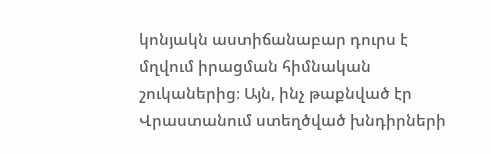կոնյակն աստիճանաբար դուրս է մղվում իրացման հիմնական շուկաներից։ Այն, ինչ թաքնված էր Վրաստանում ստեղծված խնդիրների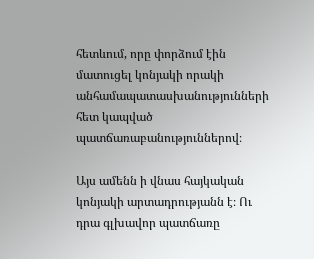հետևում, որը փորձում էին մատուցել կոնյակի որակի անհամապատասխանությունների հետ կապված պատճառաբանություններով։

Այս ամենն ի վնաս հայկական կոնյակի արտադրությանն է։ Ու դրա գլխավոր պատճառը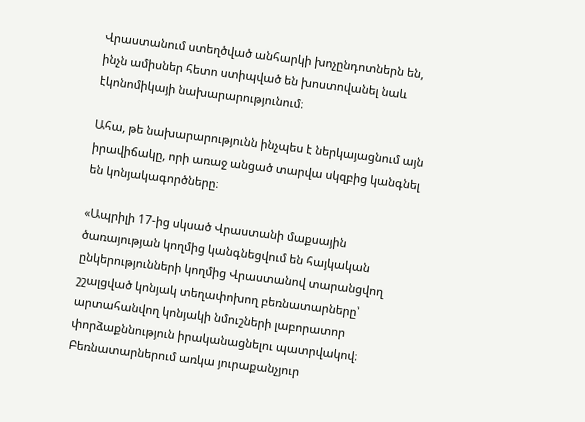Վրաստանում ստեղծված անհարկի խոչընդոտներն են, ինչն ամիսներ հետո ստիպված են խոստովանել նաև էկոնոմիկայի նախարարությունում։

Ահա, թե նախարարությունն ինչպես է ներկայացնում այն իրավիճակը, որի առաջ անցած տարվա սկզբից կանգնել են կոնյակագործները։

«Ապրիլի 17-ից սկսած Վրաստանի մաքսային ծառայության կողմից կանգնեցվում են հայկական ընկերությունների կողմից Վրաստանով տարանցվող շշալցված կոնյակ տեղափոխող բեռնատարները՝ արտահանվող կոնյակի նմուշների լաբորատոր փորձաքննություն իրականացնելու պատրվակով։ Բեռնատարներում առկա յուրաքանչյուր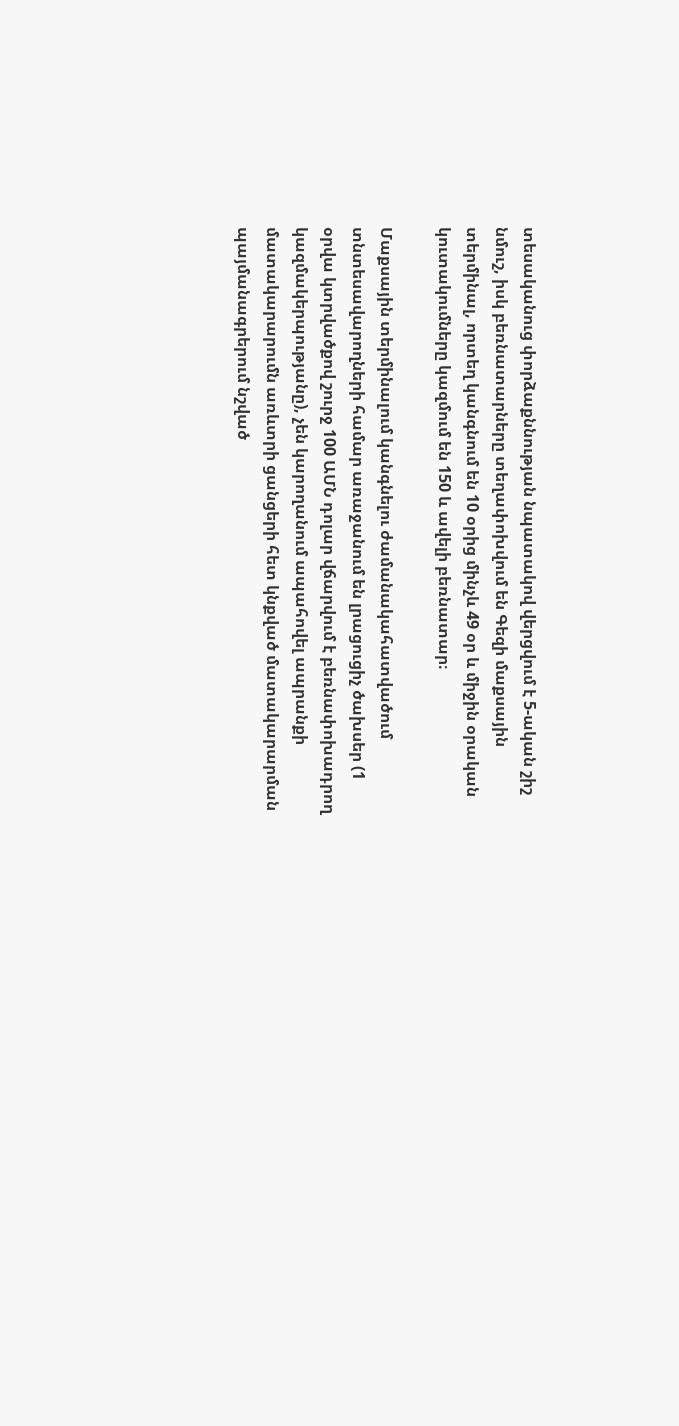տեսականուց փորձաքննության նպատակով վերցվում է 5-ական շիշ նմուշ, իսկ բեռնատարները տեղափոխվում են Գեզի մաքսային տերմինալ, որտեղ կանգնում են 10 օրից մինչև 49 օր և միջին օրական կուտակումները կազմում են 150 և ավելի բեռնատար։

Մաքսային տերմինալում կանգնելու ժամանակահատվածում տնտեսավարողների համար առաջանում են լրացուցիչ ծախսեր (1 օրվա կտրվածքով շուրջ 100 ԱՄՆ դոլար վճարվում է բեռնափոխադրող կազմակերպությանը), չեն կարողանում ապահովել ապրանքի մատակարարումն առևտրի ցանցերի հետ կնքված մատակարարման պայմանագրերում նշված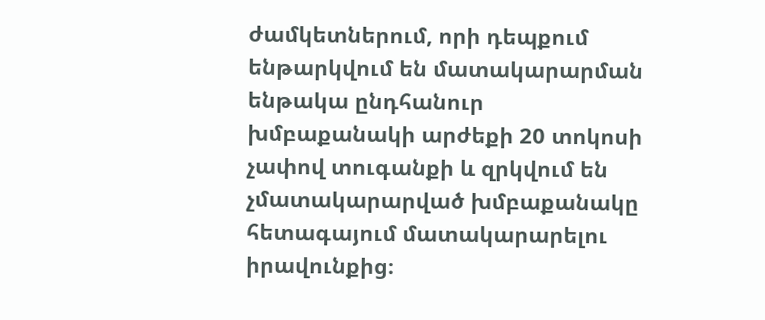ժամկետներում, որի դեպքում ենթարկվում են մատակարարման ենթակա ընդհանուր խմբաքանակի արժեքի 20 տոկոսի չափով տուգանքի և զրկվում են չմատակարարված խմբաքանակը հետագայում մատակարարելու իրավունքից։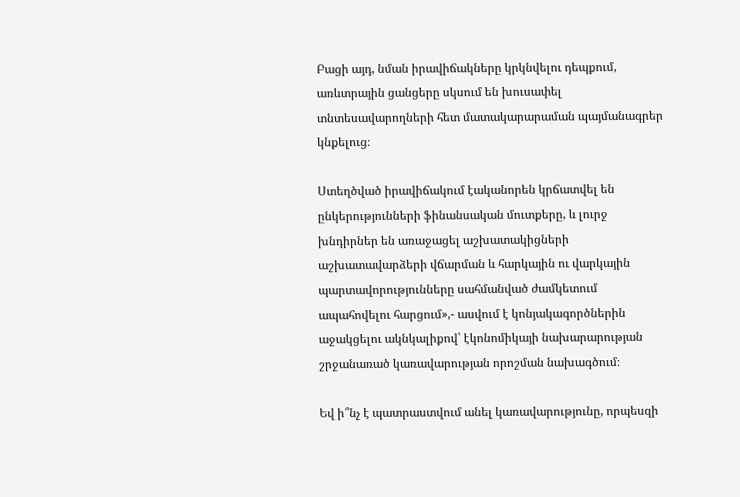Բացի այդ, նման իրավիճակները կրկնվելու դեպքում, առևտրային ցանցերը սկսում են խուսափել տնտեսավարողների հետ մատակարարաման պայմանագրեր կնքելուց։

Ստեղծված իրավիճակում էականորեն կրճատվել են ընկերությունների ֆինանսական մուտքերը, և լուրջ խնդիրներ են առաջացել աշխատակիցների աշխատավարձերի վճարման և հարկային ու վարկային պարտավորությունները սահմանված ժամկետում ապահովելու հարցում»,- ասվում է կոնյակագործներին աջակցելու ակնկալիքով՝ էկոնոմիկայի նախարարության շրջանառած կառավարության որոշման նախագծում։

Եվ ի՞նչ է պատրաստվում անել կառավարությունը, որպեսզի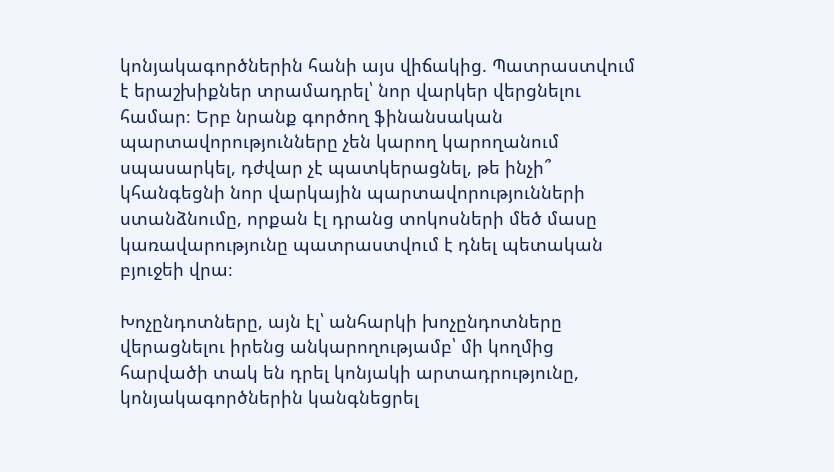կոնյակագործներին հանի այս վիճակից. Պատրաստվում է երաշխիքներ տրամադրել՝ նոր վարկեր վերցնելու համար։ Երբ նրանք գործող ֆինանսական պարտավորությունները չեն կարող կարողանում սպասարկել, դժվար չէ պատկերացնել, թե ինչի՞ կհանգեցնի նոր վարկային պարտավորությունների ստանձնումը, որքան էլ դրանց տոկոսների մեծ մասը կառավարությունը պատրաստվում է դնել պետական բյուջեի վրա։

Խոչընդոտները, այն էլ՝ անհարկի խոչընդոտները վերացնելու իրենց անկարողությամբ՝ մի կողմից հարվածի տակ են դրել կոնյակի արտադրությունը, կոնյակագործներին կանգնեցրել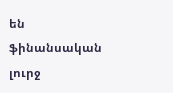են ֆինանսական լուրջ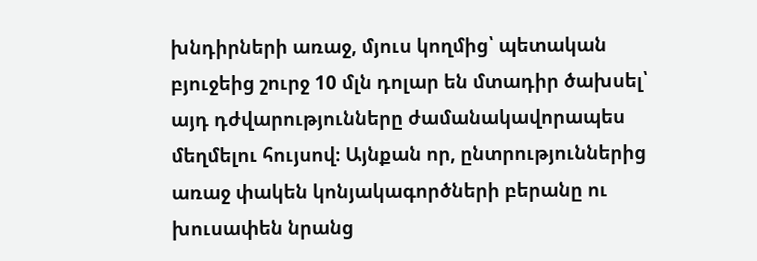խնդիրների առաջ, մյուս կողմից՝ պետական բյուջեից շուրջ 10 մլն դոլար են մտադիր ծախսել՝ այդ դժվարությունները ժամանակավորապես մեղմելու հույսով։ Այնքան որ, ընտրություններից առաջ փակեն կոնյակագործների բերանը ու խուսափեն նրանց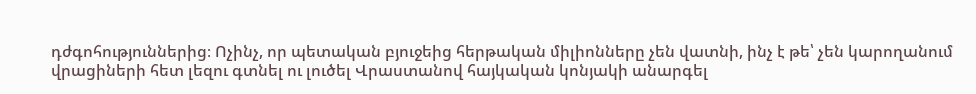դժգոհություններից։ Ոչինչ, որ պետական բյուջեից հերթական միլիոնները չեն վատնի, ինչ է թե՝ չեն կարողանում վրացիների հետ լեզու գտնել ու լուծել Վրաստանով հայկական կոնյակի անարգել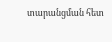տարանցման հետ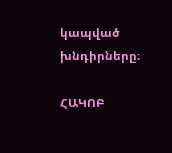կապված խնդիրները։

ՀԱԿՈԲ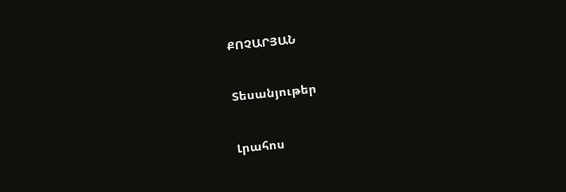ՔՈՉԱՐՅԱՆ

Տեսանյութեր

Լրահոս